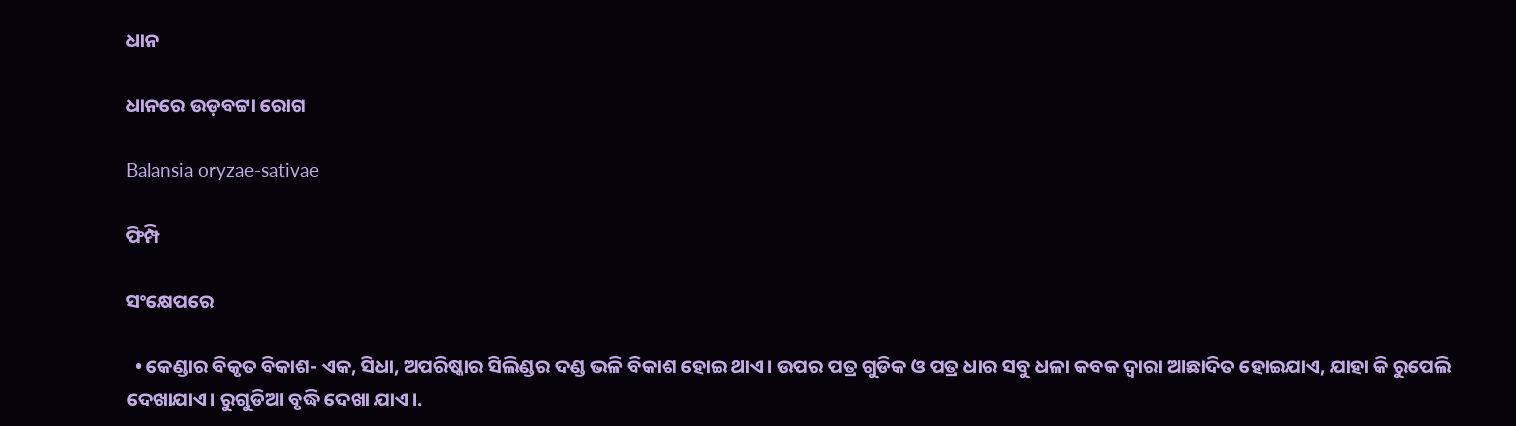ଧାନ

ଧାନରେ ଉଡ଼ବଟ୍ଟା ରୋଗ

Balansia oryzae-sativae

ଫିମ୍ପି

ସଂକ୍ଷେପରେ

  • କେଣ୍ଡାର ବିକୃତ ବିକାଶ- ଏକ, ସିଧା, ଅପରିଷ୍କାର ସିଲିଣ୍ଡର ଦଣ୍ଡ ଭଳି ବିକାଶ ହୋଇ ଥାଏ। ଉପର ପତ୍ର ଗୁଡିକ ଓ ପତ୍ର ଧାର ସବୁ ଧଳା କବକ ଦ୍ବାରା ଆଛାଦିତ ହୋଇଯାଏ, ଯାହା କି ରୁପେଲି ଦେଖାଯାଏ। ରୁଗୁଡିଆ ବୃଦ୍ଧି ଦେଖା ଯାଏ।.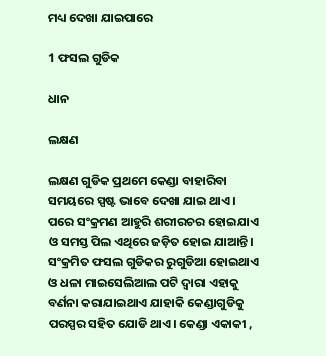ମଧ୍ୟ ଦେଖା ଯାଇପାରେ

1 ଫସଲ ଗୁଡିକ

ଧାନ

ଲକ୍ଷଣ

ଲକ୍ଷଣ ଗୁଡିକ ପ୍ରଥମେ କେଣ୍ଡା ବାହାରିବା ସମୟରେ ସ୍ପଷ୍ଟ ଭାବେ ଦେଖା ଯାଇ ଥାଏ। ପରେ ସଂକ୍ରମଣ ଆହୁରି ଶରୀରଚର ହୋଇଯାଏ ଓ ସମସ୍ତ ପିଲ ଏଥିରେ ଜଡ଼ିତ ହୋଇ ଯାଆନ୍ତି। ସଂକ୍ରମିତ ଫସଲ ଗୁଡିକର ରୁଗୁଡିଆ ହୋଇଥାଏ ଓ ଧଳା ମାଇସେଲିଆଲ ପଟି ଦ୍ବାରା ଏହାକୁ ବର୍ଣନା କରାଯାଇଥାଏ ଯାହାକି କେଣ୍ଡାଗୁଡିକୁ ପରସ୍ପର ସହିତ ଯୋଡି ଥାଏ। କେଣ୍ଡା ଏକାକୀ ,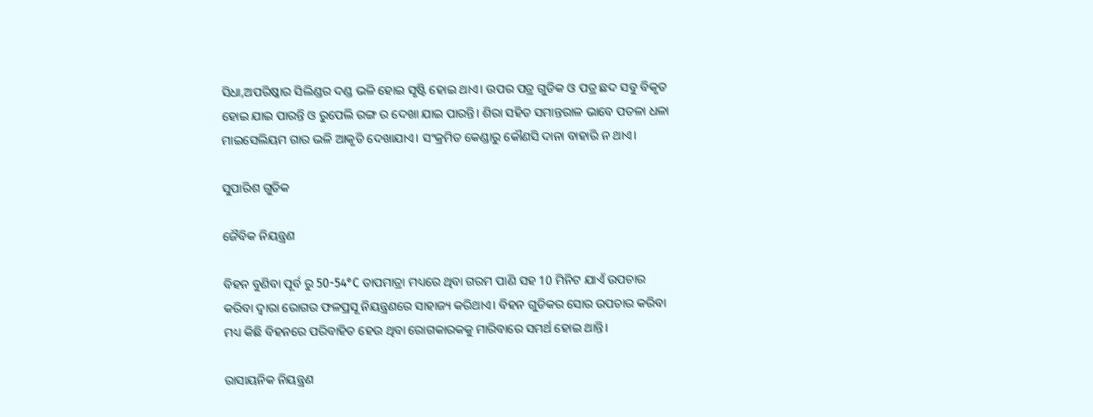ସିଧା,ଅପରିଷ୍କାର ସିଲିଣ୍ଡର ଦଣ୍ଡ ଭଳି ହୋଇ ସୃଷ୍ଟି ହୋଇ ଥାଏ। ଉପର ପତ୍ର ଗୁଡିକ ଓ ପତ୍ର ଛଦ ସବୁ ବିକୃତ ହୋଇ ଯାଇ ପାରନ୍ତି ଓ ରୁପେଲି ରଙ୍ଗ ର ଦେଖା ଯାଇ ପାରନ୍ତି। ଶିରା ସହିତ ସମାନ୍ତରାଳ ଭାବେ ପତଳା ଧଳା ମାଇସେଲିୟମ ଗାର ଭଳି ଆକୃତି ଦେଖାଯାଏ। ସଂକ୍ରମିତ କେଣ୍ଡାରୁ କୌଣସି ଦାନା ବାହାରି ନ ଥାଏ।

ସୁପାରିଶ ଗୁଡିକ

ଜୈବିକ ନିୟନ୍ତ୍ରଣ

ବିହନ ବୁଣିବା ପୂର୍ବ ରୁ 50-54°C ତାପମାତ୍ରା ମଧ୍ୟରେ ଥିବା ଗରମ ପାଣି ସହ 10 ମିନିଟ ଯାଏଁ ଉପଚାର କରିବା ଦ୍ବାରା ରୋଗର ଫଳପ୍ରସୂ ନିୟନ୍ତ୍ରଣରେ ସାହାଜ୍ୟ କରିଥାଏ। ବିହନ ଗୁଡିକର ସୋର ଉପଚାର କରିବା ମଧ୍ୟ କିଛି ବିହନରେ ପରିବାହିତ ହେଉ ଥିବା ରୋଗକାରକକୁ ମାରିବାରେ ସମର୍ଥ ହୋଇ ଥାନ୍ତି।

ରାସାୟନିକ ନିୟନ୍ତ୍ରଣ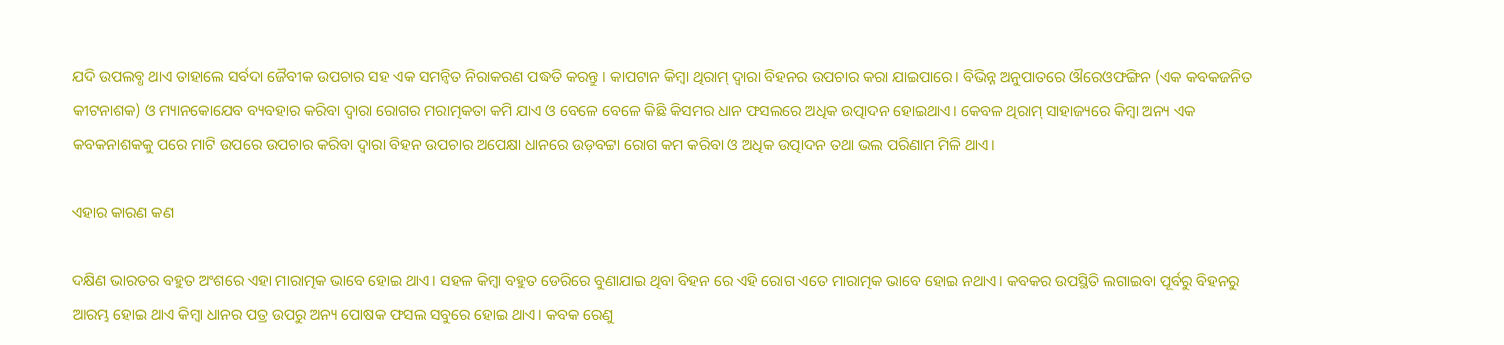ଯଦି ଉପଲବ୍ଧ ଥାଏ ତାହାଲେ ସର୍ବଦା ଜୈବୀକ ଉପଚାର ସହ ଏକ ସମନ୍ଵିତ ନିରାକରଣ ପଦ୍ଧତି କରନ୍ତୁ । କାପଟାନ କିମ୍ବା ଥିରାମ୍ ଦ୍ବାରା ବିହନର ଉପଚାର କରା ଯାଇପାରେ। ବିଭିନ୍ନ ଅନୁପାତରେ ଔରେଓଫଙ୍ଗିନ (ଏକ କବକଜନିତ କୀଟନାଶକ) ଓ ମ୍ୟାନକୋଯେବ ବ୍ୟବହାର କରିବା ଦ୍ବାରା ରୋଗର ମରାତ୍ମକତା କମି ଯାଏ ଓ ବେଳେ ବେଳେ କିଛି କିସମର ଧାନ ଫସଲରେ ଅଧିକ ଉତ୍ପାଦନ ହୋଇଥାଏ। କେବଳ ଥିରାମ୍ ସାହାଜ୍ୟରେ କିମ୍ବା ଅନ୍ୟ ଏକ କବକନାଶକକୁ ପରେ ମାଟି ଉପରେ ଉପଚାର କରିବା ଦ୍ବାରା ବିହନ ଉପଚାର ଅପେକ୍ଷା ଧାନରେ ଉଡ଼ବଟ୍ଟା ରୋଗ କମ କରିବା ଓ ଅଧିକ ଉତ୍ପାଦନ ତଥା ଭଲ ପରିଣାମ ମିଳି ଥାଏ।

ଏହାର କାରଣ କଣ

ଦକ୍ଷିଣ ଭାରତର ବହୁତ ଅଂଶରେ ଏହା ମାରାତ୍ମକ ଭାବେ ହୋଇ ଥାଏ। ସହଳ କିମ୍ବା ବହୁତ ଡେରିରେ ବୁଣାଯାଇ ଥିବା ବିହନ ରେ ଏହି ରୋଗ ଏତେ ମାରାତ୍ମକ ଭାବେ ହୋଇ ନଥାଏ। କବକର ଉପସ୍ଥିତି ଲଗାଇବା ପୂର୍ବରୁ ବିହନରୁ ଆରମ୍ଭ ହୋଇ ଥାଏ କିମ୍ବା ଧାନର ପତ୍ର ଉପରୁ ଅନ୍ୟ ପୋଷକ ଫସଲ ସବୁରେ ହୋଇ ଥାଏ। କବକ ରେଣୁ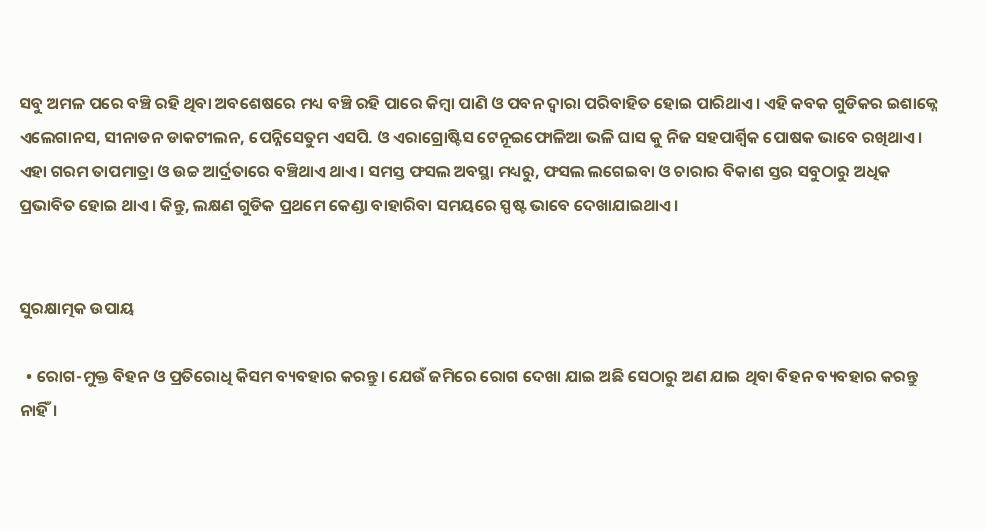ସବୁ ଅମଳ ପରେ ବଞ୍ଚି ରହି ଥିବା ଅବଶେଷରେ ମଧ୍ୟ ବଞ୍ଚି ରହି ପାରେ କିମ୍ବା ପାଣି ଓ ପବନ ଦ୍ବାରା ପରିବାହିତ ହୋଇ ପାରିଥାଏ। ଏହି କବକ ଗୁଡିକର ଇଶାକ୍ନେ ଏଲେଗାନସ, ସୀନାଡନ ଡାକଟୀଲନ, ପେନ୍ନିସେତୁମ ଏସପି. ଓ ଏରାଗ୍ରୋଷ୍ଟିସ ଟେନୂଇଫୋଳିଆ ଭଳି ଘାସ କୁ ନିଜ ସହପାର୍ଶ୍ଵିକ ପୋଷକ ଭାବେ ରଖିଥାଏ। ଏହା ଗରମ ତାପମାତ୍ରା ଓ ଉଚ୍ଚ ଆର୍ଦ୍ରତାରେ ବଞ୍ଚିଥାଏ ଥାଏ। ସମସ୍ତ ଫସଲ ଅବସ୍ଥା ମଧ୍ୟରୁ, ଫସଲ ଲଗେଇବା ଓ ଚାରାର ବିକାଶ ସ୍ତର ସବୁଠାରୁ ଅଧିକ ପ୍ରଭାବିତ ହୋଇ ଥାଏ। କିନ୍ତୁ, ଲକ୍ଷଣ ଗୁଡିକ ପ୍ରଥମେ କେଣ୍ଡା ବାହାରିବା ସମୟରେ ସ୍ପଷ୍ଟ ଭାବେ ଦେଖାଯାଇଥାଏ।


ସୁରକ୍ଷାତ୍ମକ ଉପାୟ

  • ରୋଗ-ମୁକ୍ତ ବିହନ ଓ ପ୍ରତିରୋଧି କିସମ ବ୍ୟବହାର କରନ୍ତୁ। ଯେଉଁ ଜମିରେ ରୋଗ ଦେଖା ଯାଇ ଅଛି ସେଠାରୁ ଅଣ ଯାଇ ଥିବା ବିହନ ବ୍ୟବହାର କରନ୍ତୁ ନାହିଁ।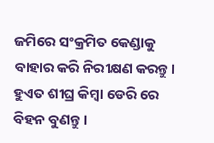ଜମିରେ ସଂକ୍ରମିତ କେଣ୍ଡାକୁ ବାହାର କରି ନିରୀକ୍ଷଣ କରନ୍ତୁ। ହୁଏତ ଶୀଘ୍ର କିମ୍ବା ଡେରି ରେ ବିହନ ବୁଣନ୍ତୁ।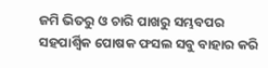ଜମି ଭିତରୁ ଓ ଚାରି ପାଖରୁ ସମ୍ଭବପର ସହପାର୍ଶ୍ଵିକ ପୋଷକ ଫସଲ ସବୁ ବାହାର କରି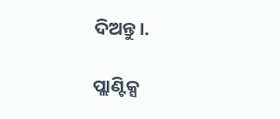ଦିଅନ୍ତୁ।.

ପ୍ଲାଣ୍ଟିକ୍ସ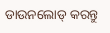ଡାଉନଲୋଡ୍ କରନ୍ତୁ